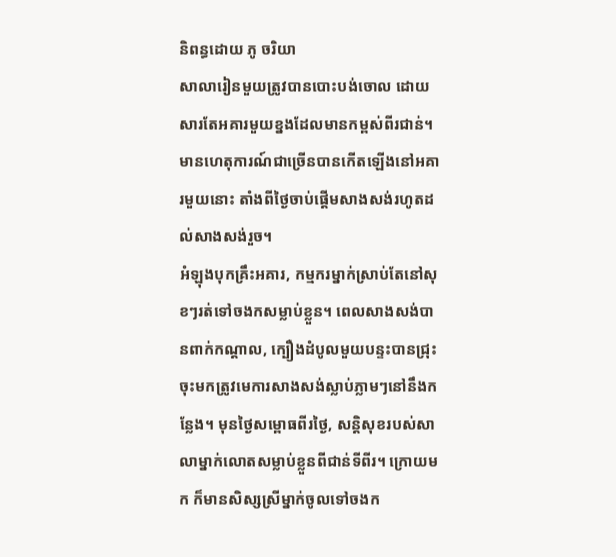និពន្ធដោយ ភូ ចរិយា
សាលារៀនមួយត្រូវបានបោះបង់ចោល ដោយសារតែអគារមួយខ្នងដែលមានកម្ពស់ពីរជាន់។
មានហេតុការណ៍ជាច្រើនបានកើតឡើងនៅអគារមួយនោះ តាំងពីថ្ងៃចាប់ផ្តើមសាងសង់រហូតដល់សាងសង់រួច។
អំឡុងបុកគ្រឹះអគារ, កម្មករម្នាក់ស្រាប់តែនៅសុខៗរត់ទៅចងកសម្លាប់ខ្លួន។ ពេលសាងសង់បានពាក់កណ្តាល, ក្បឿងដំបូលមួយបន្ទះបានជ្រុះចុះមកត្រូវមេការសាងសង់ស្លាប់ភ្លាមៗនៅនឹងកន្លែង។ មុនថ្ងៃសម្ពោធពីរថ្ងៃ, សន្តិសុខរបស់សាលាម្នាក់លោតសម្លាប់ខ្លួនពីជាន់ទីពីរ។ ក្រោយមក ក៏មានសិស្សស្រីម្នាក់ចូលទៅចងក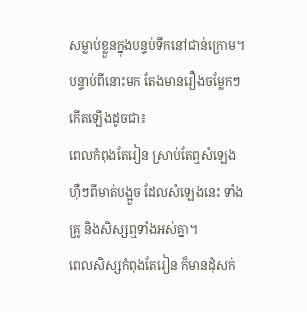សម្លាប់ខ្លួនក្នុងបន្ទប់ទឹកនៅជាន់ក្រោម។
បន្ទាប់ពីនោះមក តែងមានរឿងចម្លែកៗកើតឡើងដូចជា៖
ពេលកំពុងតែរៀន ស្រាប់តែឮសំឡេងហ៊ឺៗពីមាត់បង្អួច ដែលសំឡេងនេះ ទាំងគ្រូ និងសិស្សឮទាំងអស់គ្នា។
ពេលសិស្សកំពុងតែរៀន ក៏មានដុំសក់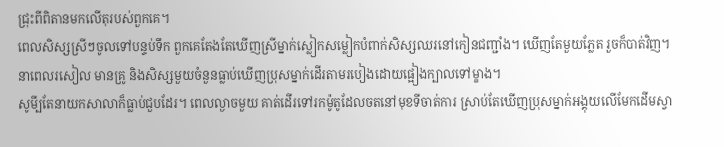ជ្រុះពីពិតានមកលើតុរបស់ពួកគេ។
ពេលសិស្សស្រីៗចូលទៅបន្ទប់ទឹក ពួកគេតែងតែឃើញស្រីម្នាក់ស្លៀកសម្លៀកបំពាក់សិស្សឈរនៅកៀនជញ្ជាំង។ ឃើញតែមួយភ្លែត រួចក៏បាត់វិញ។
នាពេលរសៀល មានគ្រូ និងសិស្សមួយចំនួនធ្លាប់ឃើញប្រុសម្នាក់ដើរតាមរបៀងដោយផ្អៀងក្បាលទៅម្ខាង។
សូមី្បតែនាយកសាលាក៏ធ្លាប់ជួបដែរ។ ពេលល្ងាចមួយ គាត់ដើរទៅរកម៉ូតូដែលចតនៅមុខទីចាត់ការ ស្រាប់តែឃើញប្រុសម្នាក់អង្គុយលើមែកដើមស្វា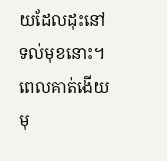យដែលដុះនៅទល់មុខនោះ។ ពេលគាត់ងើយមុ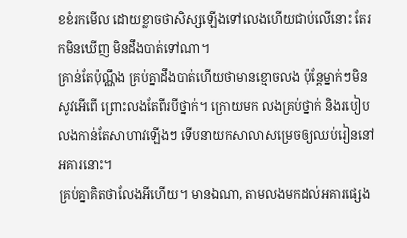ខខំរកមើល ដោយខ្លាចថាសិស្សឡើងទៅលេងហើយជាប់លើនោះ តែរកមិនឃើញ មិនដឹងបាត់ទៅណា។
គ្រាន់តែប៉ុណ្ណឹង គ្រប់គ្នាដឹងបាត់ហើយថាមានខ្មោចលង ប៉ុន្តែម្នាក់ៗមិនសូវអើពើ ព្រោះលងតែពីរបីថ្នាក់។ ក្រោយមក លងគ្រប់ថ្នាក់ និងរបៀបលងកាន់តែសាហាវឡើងៗ ទើបនាយកសាលាសម្រេចឲ្យឈប់រៀននៅអគារនោះ។
គ្រប់គ្នាគិតថាលែងអីហើយ។ មានឯណា, តាមលងមកដល់អគារផ្សេង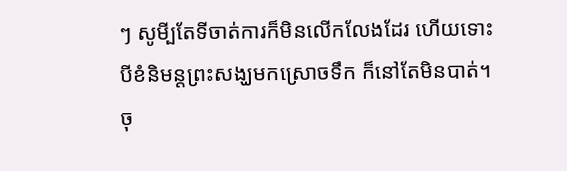ៗ សូមី្បតែទីចាត់ការក៏មិនលើកលែងដែរ ហើយទោះបីខំនិមន្តព្រះសង្ឃមកស្រោចទឹក ក៏នៅតែមិនបាត់។
ចុ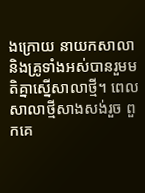ងក្រោយ នាយកសាលា និងគ្រូទាំងអស់បានរួមមតិគ្នាស្នើសាលាថ្មី។ ពេលសាលាថ្មីសាងសង់រួច ពួកគេ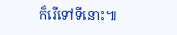ក៏រើទៅទីនោះ៕